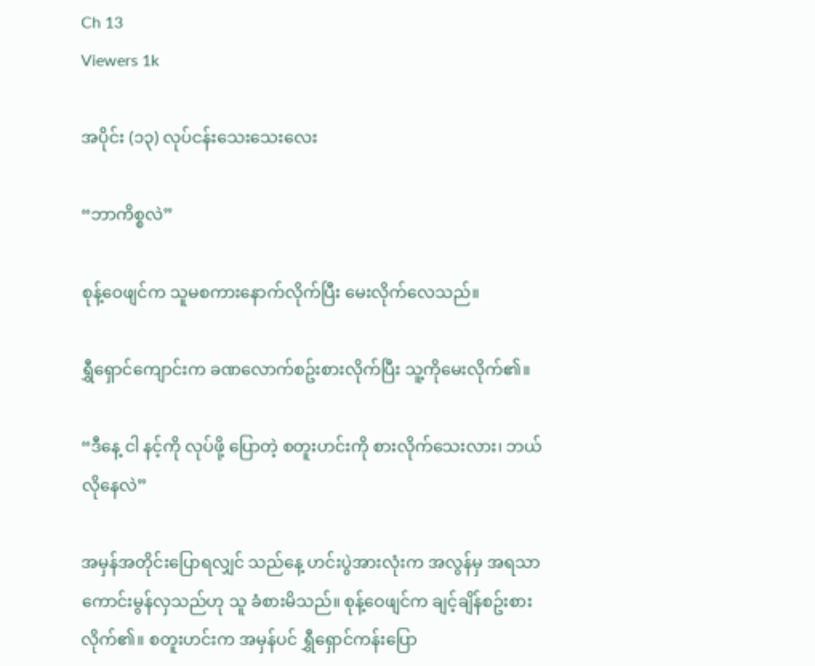Ch 13
Viewers 1k

အပိုင်း (၁၃) လုပ်ငန်းသေးသေးလေး

“ဘာကိစ္စလဲ”

စုန့်ဝေဖျင်က သူမစကားနောက်လိုက်ပြီး မေးလိုက်လေသည်။

ရွှီရှောင်ကျောင်းက ခဏလောက်စဥ်းစားလိုက်ပြီး သူ့ကိုမေးလိုက်၏။

“ဒီနေ့ ငါ နင့်ကို လုပ်ဖို့ ပြောတဲ့ စတူးဟင်းကို စားလိုက်သေးလား၊ ဘယ်လိုနေလဲ”

အမှန်အတိုင်းပြောရလျှင် သည်နေ့ ဟင်းပွဲအားလုံးက အလွန်မှ အရသာကောင်းမွန်လှသည်ဟု သူ ခံစားမိသည်။ စုန့်ဝေဖျင်က ချင့်ချိန်စဥ်းစားလိုက်၏။ စတူးဟင်းက အမှန်ပင် ရွှီရှောင်ကန်းပြော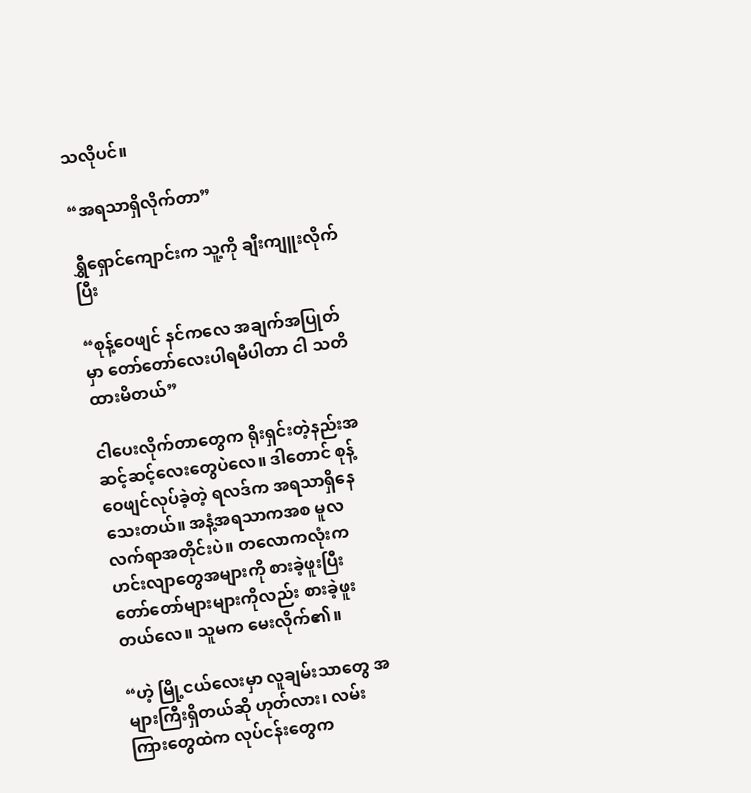သလိုပင်။

“အရသာရှိလိုက်တာ”

ရွှီရှောင်ကျောင်းက သူ့ကို ချီးကျူးလိုက်ပြီး

“စုန့်ဝေဖျင် နင်ကလေ အချက်အပြုတ်မှာ တော်တော်လေးပါရမီပါတာ ငါ သတိထားမိတယ်”

ငါပေးလိုက်တာတွေက ရိုးရှင်းတဲ့နည်းအဆင့်ဆင့်လေးတွေပဲလေ။ ဒါတောင် စုန့်ဝေဖျင်လုပ်ခဲ့တဲ့ ရလဒ်က အရသာရှိနေသေးတယ်။ အနံ့အရသာကအစ မူလလက်ရာအတိုင်းပဲ။ တလောကလုံးက ဟင်းလျာတွေအများကို စားခဲ့ဖူးပြီး တော်တော်များများကိုလည်း စားခဲ့ဖူးတယ်လေ။ သူမက မေးလိုက်၏။

“ဟဲ့ မြို့ငယ်လေးမှာ လူချမ်းသာတွေ အများကြီးရှိတယ်ဆို ဟုတ်လား၊ လမ်းကြားတွေထဲက လုပ်ငန်းတွေက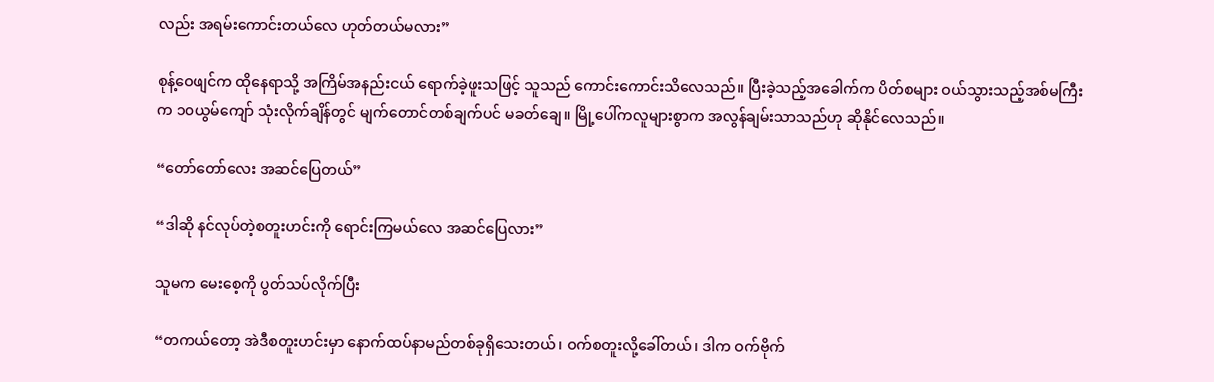လည်း အရမ်းကောင်းတယ်လေ ဟုတ်တယ်မလား”

စုန့်ဝေဖျင်က ထိုနေရာသို့ အကြိမ်အနည်းငယ် ရောက်ခဲ့ဖူးသဖြင့် သူသည် ကောင်းကောင်းသိလေသည်။ ပြီးခဲ့သည့်အခေါက်က ပိတ်စများ ဝယ်သွားသည့်အစ်မကြီးက ၁၀ယွမ်ကျော် သုံးလိုက်ချိန်တွင် မျက်တောင်တစ်ချက်ပင် မခတ်ချေ။ မြို့ပေါ်ကလူများစွာက အလွန်ချမ်းသာသည်ဟု ဆိုနိုင်လေသည်။

“တော်တော်လေး အဆင်ပြေတယ်”

“ဒါဆို နင်လုပ်တဲ့စတူးဟင်းကို ရောင်းကြမယ်လေ အဆင်ပြေလား”

သူမက မေးစေ့ကို ပွတ်သပ်လိုက်ပြီး

“တကယ်တော့ အဲဒီစတူးဟင်းမှာ နောက်ထပ်နာမည်တစ်ခုရှိသေးတယ်၊ ဝက်စတူးလို့ခေါ်တယ်၊ ဒါက ဝက်ဗိုက်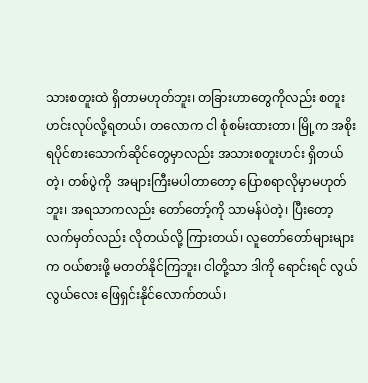သားစတူးထဲ ရှိတာမဟုတ်ဘူး၊ တခြားဟာတွေကိုလည်း စတူးဟင်းလုပ်လို့ရတယ်၊ တလောက ငါ စုံစမ်းထားတာ၊ မြို့က အစိုးရပိုင်စားသောက်ဆိုင်တွေမှာလည်း အသားစတူးဟင်း ရှိတယ်တဲ့၊ တစ်ပွဲကို  အများကြီးမပါတာတော့ ပြောစရာလိုမှာမဟုတ်ဘူး၊ အရသာကလည်း တော်တော့်ကို သာမန်ပဲတဲ့၊ ပြီးတော့ လက်မှတ်လည်း လိုတယ်လို့ ကြားတယ်၊ လူတော်တော်များများက ဝယ်စားဖို့ မတတ်နိုင်ကြဘူး၊ ငါတို့သာ ဒါကို ရောင်းရင် လွယ်လွယ်လေး ဖြေရှင်းနိုင်လောက်တယ်၊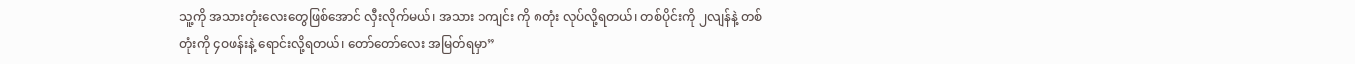သူ့ကို အသားတုံးလေးတွေဖြစ်အောင် လှီးလိုက်မယ်၊ အသား ၁ကျင်း ကို ၈တုံး လုပ်လို့ရတယ်၊ တစ်ပိုင်းကို ၂လျန်နဲ့ တစ်တုံးကို ၄ဝဖန်းနဲ့ ရောင်းလို့ရတယ်၊ တော်တော်လေး အမြတ်ရမှာ”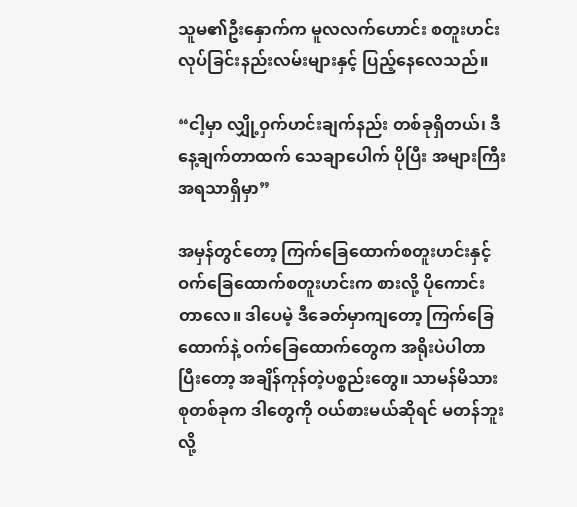သူမ၏ဦးနှောက်က မူလလက်ဟောင်း စတူးဟင်း လုပ်ခြင်းနည်းလမ်းများနှင့် ပြည့်နေလေသည်။

“ငါ့မှာ လျှို့ဝှက်ဟင်းချက်နည်း တစ်ခုရှိတယ်၊ ဒီနေ့ချက်တာထက် သေချာပေါက် ပိုပြီး အများကြီး အရသာရှိမှာ”

အမှန်တွင်တော့ ကြက်ခြေထောက်စတူးဟင်းနှင့် ဝက်ခြေထောက်စတူးဟင်းက စားလို့ ပိုကောင်းတာလေ။ ဒါပေမဲ့ ဒီခေတ်မှာကျတော့ ကြက်ခြေထောက်နဲ့ ဝက်ခြေထောက်တွေက အရိုးပဲပါတာ ပြီးတော့ အချိန်ကုန်တဲ့ပစ္စည်းတွေ။ သာမန်မိသားစုတစ်ခုက ဒါတွေကို ဝယ်စားမယ်ဆိုရင် မတန်ဘူးလို့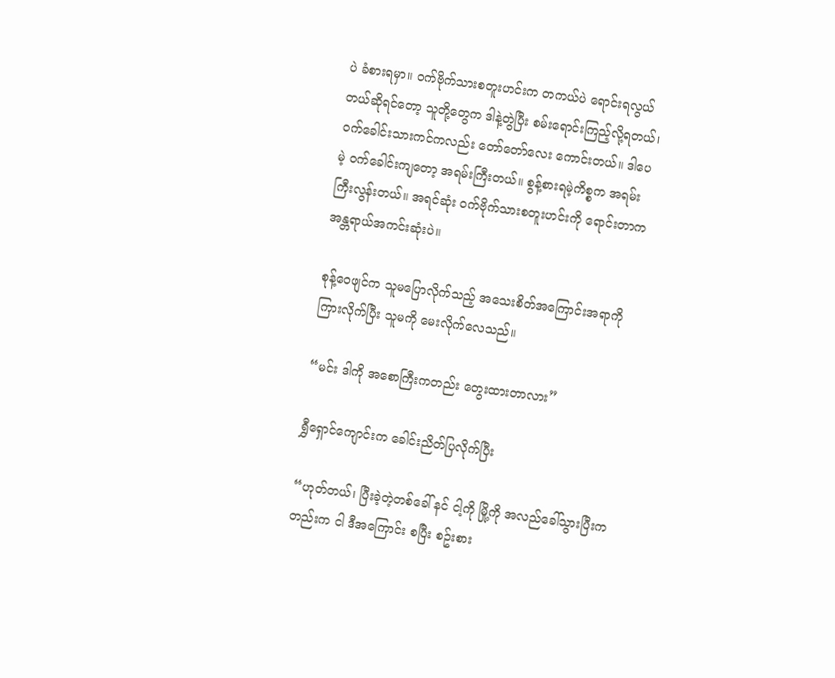ပဲ ခံစားရမှာ။ ဝက်ဗိုက်သားစတူးဟင်းက တကယ်ပဲ ရောင်းရလွယ်တယ်ဆိုရင်တော့ သူတို့တွေက ဒါနဲ့တွဲပြီး စမ်းရောင်းကြည့်လို့ရတယ်၊ ဝက်ခေါင်းသားကင်ကလည်း တော်တော်လေး ကောင်းတယ်။ ဒါပေမဲ့ ဝက်ခေါင်းကျတော့ အရမ်းကြီးတယ်။ စွန့်စားရမဲ့ကိစ္စက အရမ်းကြီးလွန်းတယ်။ အရင်ဆုံး ဝက်ဗိုက်သားစတူးဟင်းကို ရောင်းတာက အန္တရာယ်အကင်းဆုံးပဲ။

စုန့်ဝေဖျင်က သူမပြောလိုက်သည့် အသေးစိတ်အကြောင်းအရာကို ကြားလိုက်ပြီး သူမကို မေးလိုက်လေသည်။

“မင်း ဒါကို အစောကြီးကတည်း တွေးထားတာလား”

ရွှီရှောင်ကျောင်းက ခေါင်းညိတ်ပြလိုက်ပြီး

“ဟုတ်တယ်၊ ပြီးခဲ့တဲ့တစ်ခေါ် နင် ငါ့ကို မြို့ကို အလည်ခေါ်သွားပြီးကတည်းက ငါ ဒီအကြောင်း စပြီး စဥ်းစား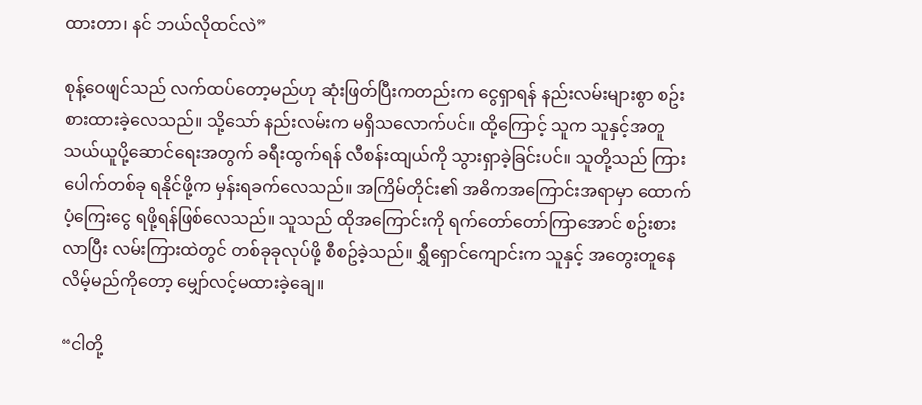ထားတာ၊ နင် ဘယ်လိုထင်လဲ”

စုန့်ဝေဖျင်သည် လက်ထပ်တော့မည်ဟု ဆုံးဖြတ်ပြီးကတည်းက ငွေရှာရန် နည်းလမ်းများစွာ စဥ်းစားထားခဲ့လေသည်။ သို့သော် နည်းလမ်းက မရှိသလောက်ပင်။ ထို့ကြောင့် သူက သူနှင့်အတူ သယ်ယူပို့ဆောင်ရေးအတွက် ခရီးထွက်ရန် လီစန်းထျယ်ကို သွားရှာခဲ့ခြင်းပင်။ သူတို့သည် ကြားပေါက်တစ်ခု ရနိုင်ဖို့က မှန်းရခက်လေသည်။ အကြိမ်တိုင်း၏ အဓိကအကြောင်းအရာမှာ ထောက်ပံ့ကြေးငွေ ရဖို့ရန်ဖြစ်လေသည်။ သူသည် ထိုအကြောင်းကို ရက်တော်တော်ကြာအောင် စဥ်းစားလာပြီး လမ်းကြားထဲတွင် တစ်ခုခုလုပ်ဖို့ စီစဥ်ခဲ့သည်။ ရွှီရှောင်ကျောင်းက သူနှင့် အတွေးတူနေလိမ့်မည်ကိုတော့ မျှော်လင့်မထားခဲ့ချေ။

“ငါတို့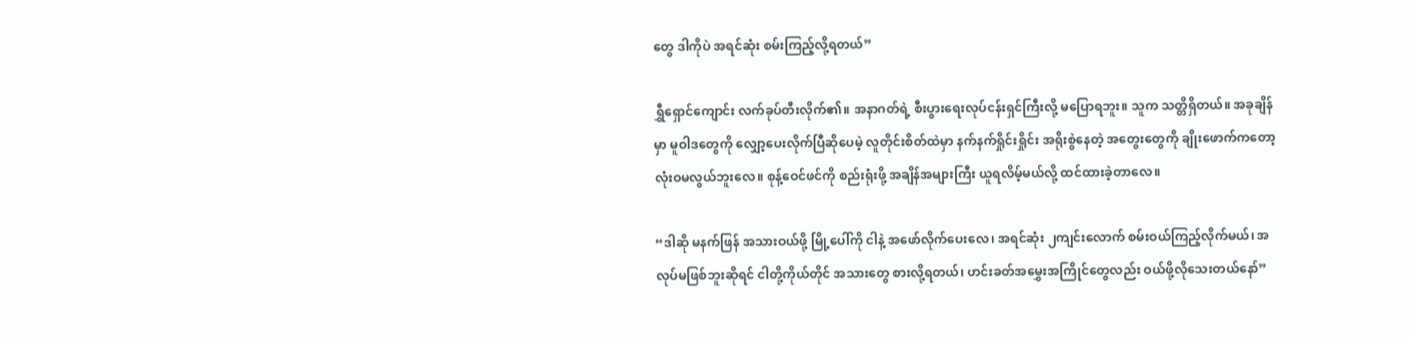တွေ ဒါကိုပဲ အရင်ဆုံး စမ်းကြည့်လို့ရတယ်”

ရွှီရှောင်ကျောင်း လက်ခုပ်တီးလိုက်၏။ အနာဂတ်ရဲ့ စီးပွားရေးလုပ်ငန်းရှင်ကြီးလို့ မပြောရဘူး။ သူက သတ္တိရှိတယ်။ အခုချိန်မှာ မူဝါဒတွေကို လျှော့ပေးလိုက်ပြီဆိုပေမဲ့ လူတိုင်းစိတ်ထဲမှာ နက်နက်ရှိုင်းရှိုင်း အရိုးစွဲနေတဲ့ အတွေးတွေကို ချိုးဖောက်ကတော့ လုံးဝမလွယ်ဘူးလေ။ စုန့်ဝေင်ဖင်ကို စည်းရုံးဖို့ အချိန်အများကြီး ယူရလိမ့်မယ်လို့ ထင်ထားခဲ့တာလေ။

“ဒါဆို မနက်ဖြန် အသားဝယ်ဖို့ မြို့ပေါ်ကို ငါနဲ့ အဖော်လိုက်ပေးလေ၊ အရင်ဆုံး ၂ကျင်းလောက် စမ်းဝယ်ကြည့်လိုက်မယ်၊ အလုပ်မဖြစ်ဘူးဆိုရင် ငါတို့ကိုယ်တိုင် အသားတွေ စားလို့ရတယ်၊ ဟင်းခတ်အမွှေးအကြိုင်တွေလည်း ဝယ်ဖို့လိုသေးတယ်နော်”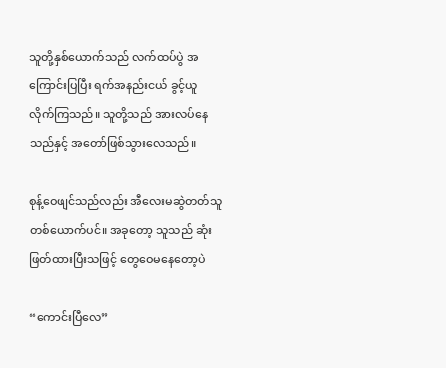သူတို့နှစ်ယောက်သည် လက်ထပ်ပွဲ အကြောင်းပြပြီး ရက်အနည်းငယ် ခွင့်ယူလိုက်ကြသည်။ သူတို့သည် အားလပ်နေသည်နှင့် အတော်ဖြစ်သွားလေသည်။

စုန့်ဝေဖျင်သည်လည်း အီလေးမဆွဲတတ်သူတစ်ယောက်ပင်။ အခုတော့ သူသည် ဆုံးဖြတ်ထားပြီးသဖြင့် တွေဝေမနေတော့ပဲ

“ကောင်းပြီလေ”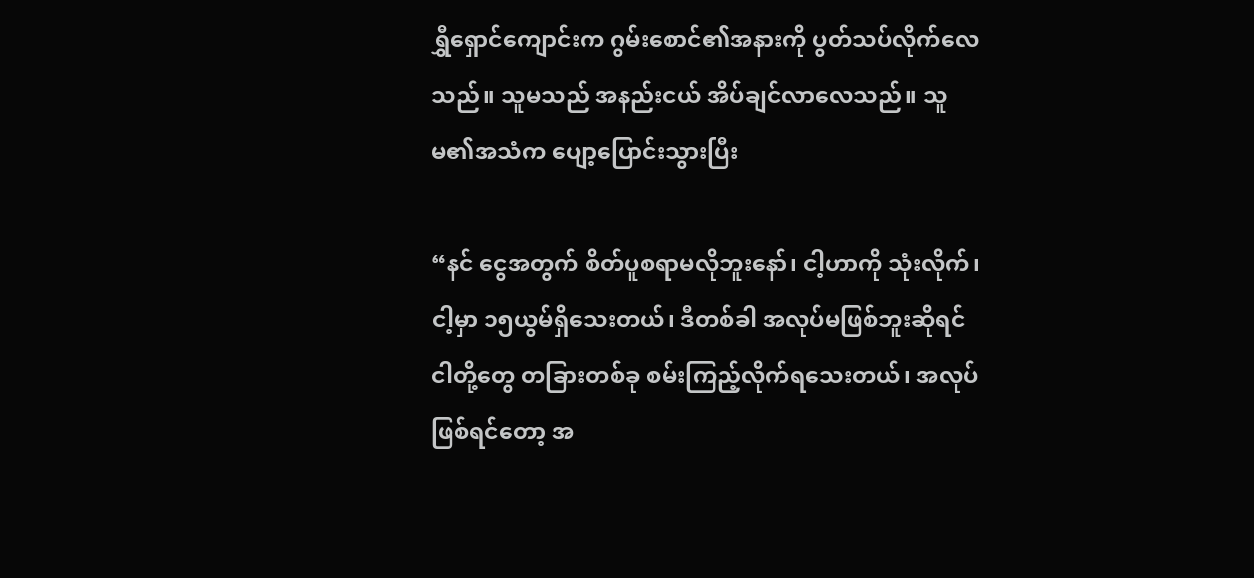ရွှီရှောင်ကျောင်းက ဂွမ်းစောင်၏အနားကို ပွတ်သပ်လိုက်လေသည်။ သူမသည် အနည်းငယ် အိပ်ချင်လာလေသည်။ သူမ၏အသံက ပျော့ပြောင်းသွားပြီး

“နင် ငွေအတွက် စိတ်ပူစရာမလိုဘူးနော်၊ ငါ့ဟာကို သုံးလိုက်၊ ငါ့မှာ ၁၅ယွမ်ရှိသေးတယ်၊ ဒီတစ်ခါ အလုပ်မဖြစ်ဘူးဆိုရင် ငါတို့တွေ တခြားတစ်ခု စမ်းကြည့်လိုက်ရသေးတယ်၊ အလုပ်ဖြစ်ရင်တော့ အ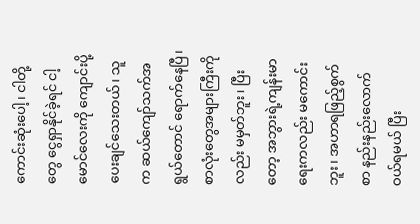ကောင်းဆုံးပေါ့၊ ငါတို့တွေ ငွေရှာနိုင်ခဲ့ရင် ငါ့မောင်လေးကို ကျောင်းပို့ပေးချင်သေးတယ်၊ သူက ဆယ်ကျော်သက်အရွယ်တောင် ရောက်နေပြီ၊ စာလုံးတွေအများကြီးကိုလည်း မမှတ်ဘူး၊ ပြီးတော့ အဘွားရဲ့ကျန်းမာရေးကလည်း မကောင်းဘူး၊ အဟာရဖြည့်စွက်စာ နည်းနည်းလောက် ဝယ်ရမယ် ပြီး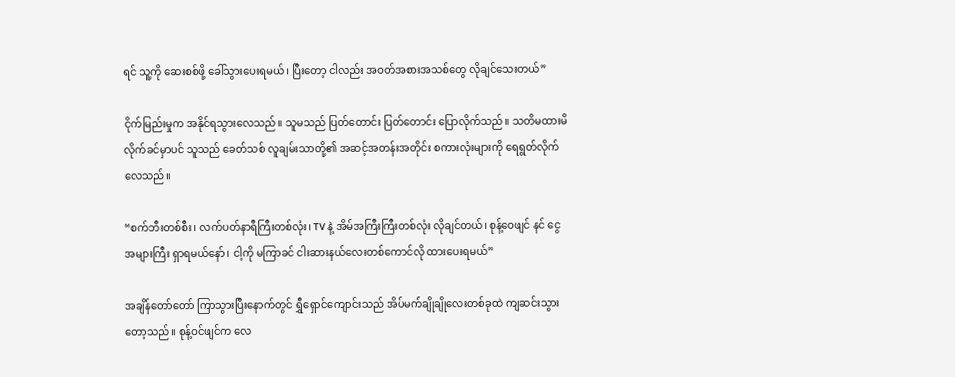ရင် သူ့ကို ဆေးစစ်ဖို့ ခေါ်သွားပေးရမယ်၊ ပြီးတော့ ငါလည်း အဝတ်အစားအသစ်တွေ လိုချင်သေးတယ်”

ငိုက်မြည်းမှုက အနိုင်ရသွားလေသည်။ သူမသည် ပြတ်တောင်း ပြတ်တောင်း ပြောလိုက်သည်။ သတိမထားမိလိုက်ခင်မှာပင် သူသည် ခေတ်သစ် လူချမ်းသာတို့၏ အဆင့်အတန်းအတိုင်း စကားလုံးများကို ရေရွတ်လိုက်လေသည်။

“စက်ဘီးတစ်စီး၊ လက်ပတ်နာရီကြီးတစ်လုံး၊ TV နဲ့ အိမ်အကြီးကြီးတစ်လုံး လိုချင်တယ်၊ စုန့်ဝေဖျင် နင် ငွေအများကြီး ရှာရမယ်နော်၊ ငါ့ကို မကြာခင် ငါးဆားနယ်လေးတစ်ကောင်လို ထားပေးရမယ်”

အချိန်တော်တော် ကြာသွားပြီးနောက်တွင် ရွှီရှောင်ကျောင်းသည် အိပ်မက်ချိုချိုလေးတစ်ခုထဲ ကျဆင်းသွားတော့သည်။ စုန့်ဝင်ဖျင်က လေ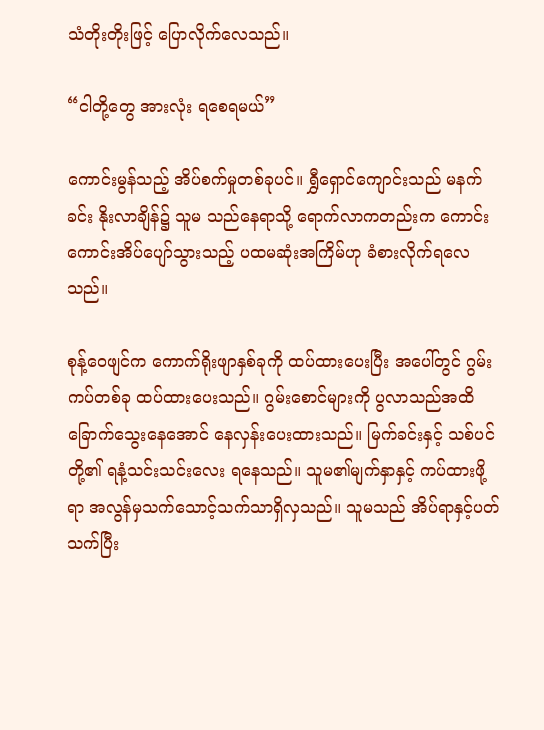သံတိုးတိုးဖြင့် ပြောလိုက်လေသည်။

“ငါတို့တွေ အားလုံး ရစေရမယ်”

ကောင်းမွန်သည့် အိပ်စက်မှုတစ်ခုပင်။ ရွှီရှောင်ကျောင်းသည် မနက်ခင်း နိုးလာချိန်၌ သူမ သည်နေရာသို့ ရောက်လာကတည်းက ကောင်းကောင်းအိပ်ပျော်သွားသည့် ပထမဆုံးအကြိမ်ဟု ခံစားလိုက်ရလေသည်။

စုန့်ဝေဖျင်က ကောက်ရိုးဖျာနှစ်ခုကို ထပ်ထားပေးပြီး အပေါ်တွင် ဂွမ်းကပ်တစ်ခု ထပ်ထားပေးသည်။ ဂွမ်းစောင်များကို ပွလာသည်အထိ ခြောက်သွေးနေအောင် နေလှန်းပေးထားသည်။ မြက်ခင်းနှင့် သစ်ပင်တို့၏ ရနံ့သင်းသင်းလေး ရနေသည်။ သူမ၏မျက်နှာနှင့် ကပ်ထားဖို့ရာ အလွန်မှသက်သောင့်သက်သာရှိလှသည်။ သူမသည် အိပ်ရာနှင့်ပတ်သက်ပြီး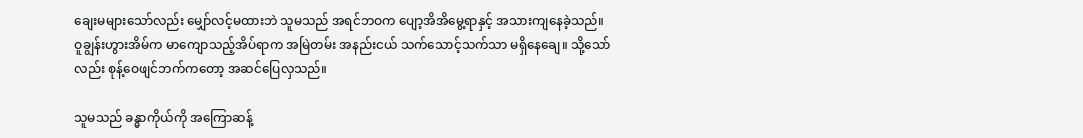ချေးမများသော်လည်း မျှော်လင့်မထားဘဲ သူမသည် အရင်ဘဝက ပျော့အိအိမွေ့ရာနှင့် အသားကျနေခဲ့သည်။ ဝူချွန်းဟွားအိမ်က မာကျောသည့်အိပ်ရာက အမြဲတမ်း အနည်းငယ် သက်သောင့်သက်သာ မရှိနေချေ။ သို့သော်လည်း စုန့်ဝေဖျင်ဘက်ကတော့ အဆင်ပြေလှသည်။

သူမသည် ခန္ဓာကိုယ်ကို အကြောဆန့်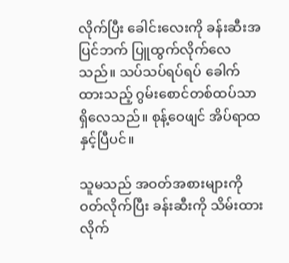လိုက်ပြီး ခေါင်းလေးကို ခန်းဆီးအပြင်ဘက် ပြူထွက်လိုက်လေသည်။ သပ်သပ်ရပ်ရပ် ခေါက်ထားသည့် ဂွမ်းစောင်တစ်ထပ်သာ ရှိလေသည်။ စုန့်ဝေဖျင် အိပ်ရာထနှင့်ပြီပင်။

သူမသည် အဝတ်အစားများကို ဝတ်လိုက်ပြီး ခန်းဆီးကို သိမ်းထားလိုက်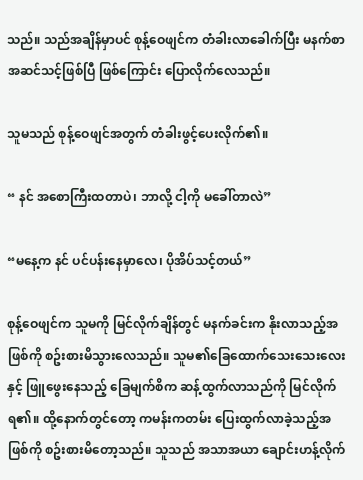သည်။ သည်အချိန်မှာပင် စုန့်ဝေဖျင်က တံခါးလာခေါက်ပြီး မနက်စာအဆင်သင့်ဖြစ်ပြီ ဖြစ်ကြောင်း ပြောလိုက်လေသည်။

သူမသည် စုန့်ဝေဖျင်အတွက် တံခါးဖွင့်ပေးလိုက်၏။

“ နင် အစောကြီးထတာပဲ၊ ဘာလို့ ငါ့ကို မခေါ်တာလဲ”

“မနေ့က နင် ပင်ပန်းနေမှာလေ၊ ပိုအိပ်သင့်တယ်”

စုန့်ဝေဖျင်က သူမကို မြင်လိုက်ချိန်တွင် မနက်ခင်းက နိုးလာသည့်အဖြစ်ကို စဥ်းစားမိသွားလေသည်။ သူမ၏ခြေထောက်သေးသေးလေးနှင့် ဖြူဖွေးနေသည့် ခြေမျက်စိက ဆန့်ထွက်လာသည်ကို မြင်လိုက်ရ၏။ ထို့နောက်တွင်တော့ ကမန်းကတမ်း ပြေးထွက်လာခဲ့သည့်အဖြစ်ကို စဥ်းစားမိတော့သည်။ သူသည် အသာအယာ ချောင်းဟန့်လိုက်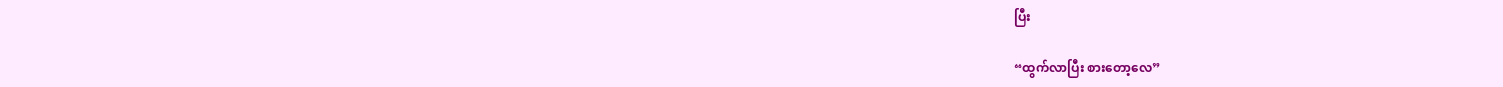ပြီး

“ထွက်လာပြီး စားတော့လေ”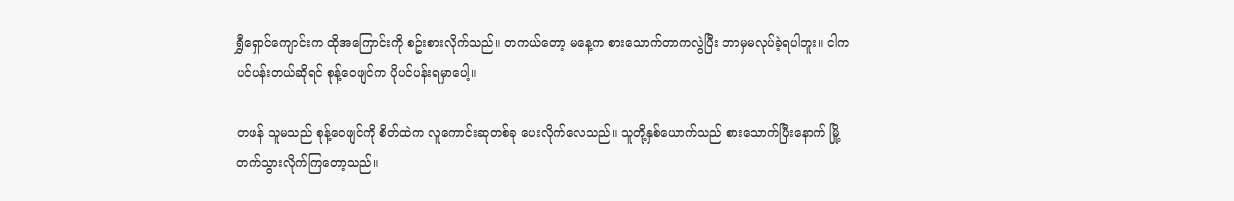ရွှီရှောင်ကျောင်းက ထိုအကြောင်းကို စဥ်းစားလိုက်သည်။ တကယ်တော့ မနေ့က စားသောက်တာကလွဲပြီး ဘာမှမလုပ်ခဲ့ရပါဘူး။ ငါက ပင်ပန်းတယ်ဆိုရင် စုန့်ဝေဖျင်က ပိုပင်ပန်းရမှာပေါ့။

တဖန် သူမသည် စုန့်ဝေဖျင်ကို စိတ်ထဲက လူကောင်းဆုတစ်ခု ပေးလိုက်လေသည်။ သူတို့နှစ်ယောက်သည် စားသောက်ပြီးနောက် မြို့တက်သွားလိုက်ကြတော့သည်။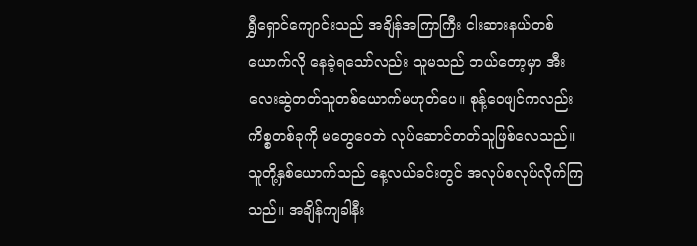ရွှီရှောင်ကျောင်းသည် အချိန်အကြာကြီး ငါးဆားနယ်တစ်ယောက်လို နေခဲ့ရသော်လည်း သူမသည် ဘယ်တော့မှာ အီးလေးဆွဲတတ်သူတစ်ယောက်မဟုတ်ပေ။ စုန့်ဝေဖျင်ကလည်း ကိစ္စတစ်ခုကို မတွေဝေဘဲ လုပ်ဆောင်တတ်သူဖြစ်လေသည်။ သူတို့နှစ်ယောက်သည် နေ့လယ်ခင်းတွင် အလုပ်စလုပ်လိုက်ကြသည်။ အချိန်ကျခါနီး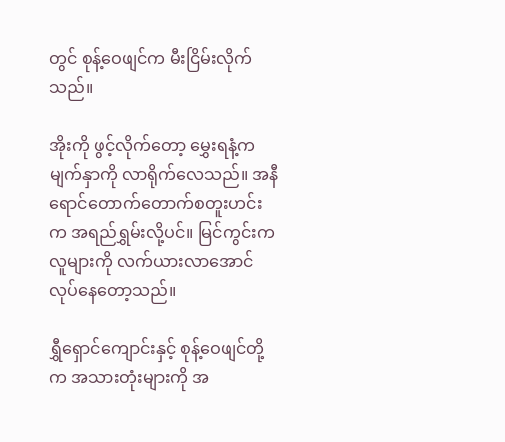တွင် စုန့်ဝေဖျင်က မီးငြိမ်းလိုက်သည်။

အိုးကို ဖွင့်လိုက်တော့ မွှေးရနံ့က မျက်နှာကို လာရိုက်လေသည်။ အနီရောင်တောက်တောက်စတူးဟင်းက အရည်ရွှမ်းလို့ပင်။ မြင်ကွင်းက လူများကို လက်ယားလာအောင် လုပ်နေတော့သည်။

ရွှီရှောင်ကျောင်းနှင့် စုန့်ဝေဖျင်တို့က အသားတုံးများကို အ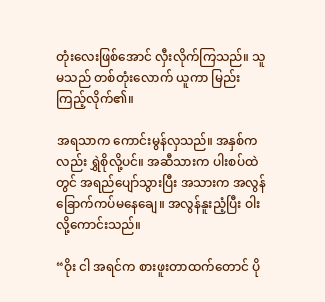တုံးလေးဖြစ်အောင် လှီးလိုက်ကြသည်။ သူမသည် တစ်တုံးလောက် ယူကာ မြည်းကြည့်လိုက်၏။

အရသာက ကောင်းမွန်လှသည်။ အနှစ်ကလည်း ရွှဲစိုလို့ပင်။ အဆီသားက ပါးစပ်ထဲတွင် အရည်ပျော်သွားပြီး အသားက အလွန်ခြောက်ကပ်မနေချေ။ အလွန်နူးညံ့ပြီး ဝါးလို့ကောင်းသည်။

“ဝိုး ငါ အရင်က စားဖူးတာထက်တောင် ပို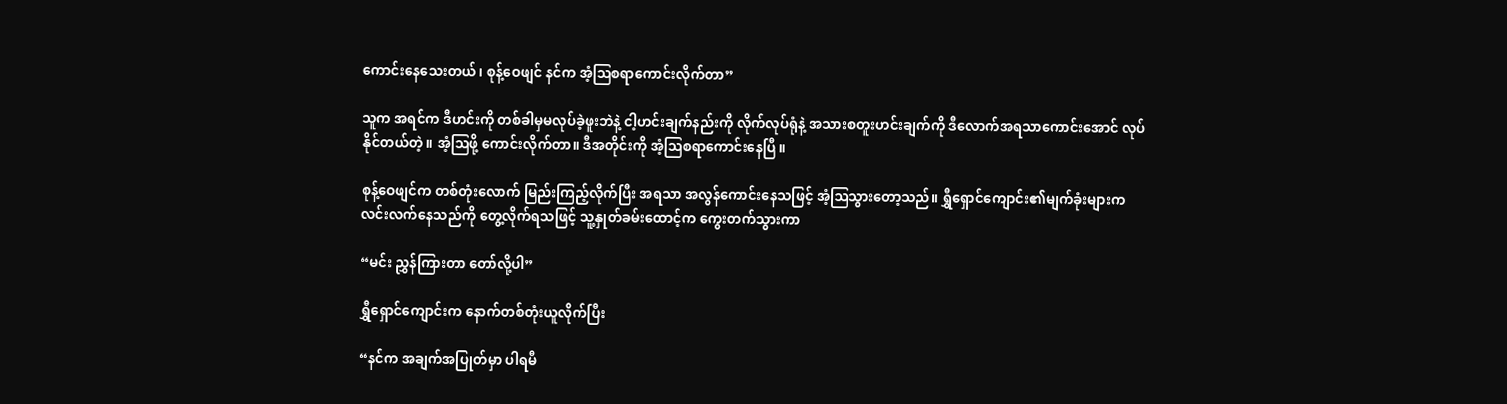ကောင်းနေသေးတယ်၊ စုန့်ဝေဖျင် နင်က အံ့ဩစရာကောင်းလိုက်တာ”

သူက အရင်က ဒီဟင်းကို တစ်ခါမှမလုပ်ခဲ့ဖူးဘဲနဲ့ ငါ့ဟင်းချက်နည်းကို လိုက်လုပ်ရုံနဲ့ အသားစတူးဟင်းချက်ကို ဒီလောက်အရသာကောင်းအောင် လုပ်နိုင်တယ်တဲ့။ အံ့ဩဖို့ ကောင်းလိုက်တာ။ ဒီအတိုင်းကို အံ့ဩစရာကောင်းနေပြီ။

စုန့်ဝေဖျင်က တစ်တုံးလောက် မြည်းကြည့်လိုက်ပြီး အရသာ အလွန်ကောင်းနေသဖြင့် အံ့ဩသွားတော့သည်။ ရွှီရှောင်ကျောင်း၏မျက်ခုံးများက လင်းလက်နေသည်ကို တွေ့လိုက်ရသဖြင့် သူ့နှုတ်ခမ်းထောင့်က ကွေးတက်သွားကာ

“မင်း ညွှန်ကြားတာ တော်လို့ပါ”

ရွှီရှောင်ကျောင်းက နောက်တစ်တုံးယူလိုက်ပြီး

“နင်က အချက်အပြုတ်မှာ ပါရမီ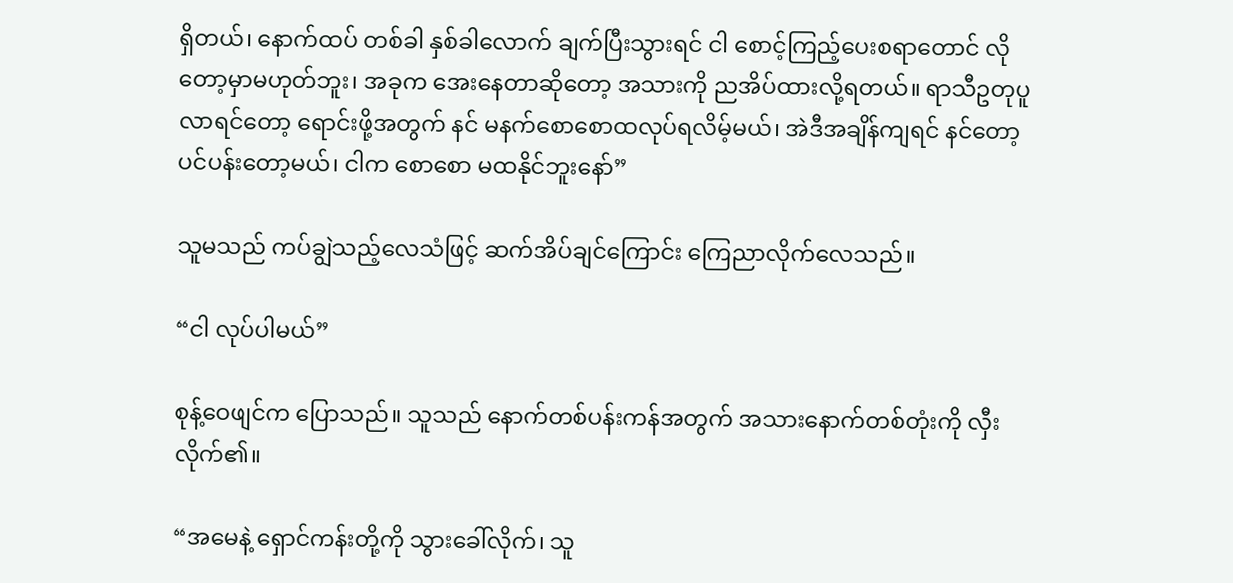ရှိတယ်၊ နောက်ထပ် တစ်ခါ နှစ်ခါလောက် ချက်ပြီးသွားရင် ငါ စောင့်ကြည့်ပေးစရာတောင် လိုတော့မှာမဟုတ်ဘူး၊ အခုက အေးနေတာဆိုတော့ အသားကို ညအိပ်ထားလို့ရတယ်။ ရာသီဥတုပူလာရင်တော့ ရောင်းဖို့အတွက် နင် မနက်စောစောထလုပ်ရလိမ့်မယ်၊ အဲဒီအချိန်ကျရင် နင်တော့ ပင်ပန်းတော့မယ်၊ ငါက စောစော မထနိုင်ဘူးနော်”

သူမသည် ကပ်ချွဲသည့်လေသံဖြင့် ဆက်အိပ်ချင်ကြောင်း ကြေညာလိုက်လေသည်။

“ငါ လုပ်ပါမယ်”

စုန့်ဝေဖျင်က ပြောသည်။ သူသည် နောက်တစ်ပန်းကန်အတွက် အသားနောက်တစ်တုံးကို လှီးလိုက်၏။

“အမေနဲ့ ရှောင်ကန်းတို့ကို သွားခေါ်လိုက်၊ သူ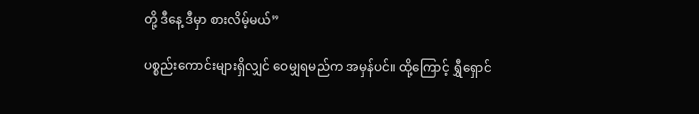တို့ ဒီနေ့ ဒီမှာ စားလိမ့်မယ်”

ပစ္စည်းကောင်းများရှိလျှင် ဝေမျှရမည်က အမှန်ပင်။ ထို့ကြောင့် ရွှီရှောင်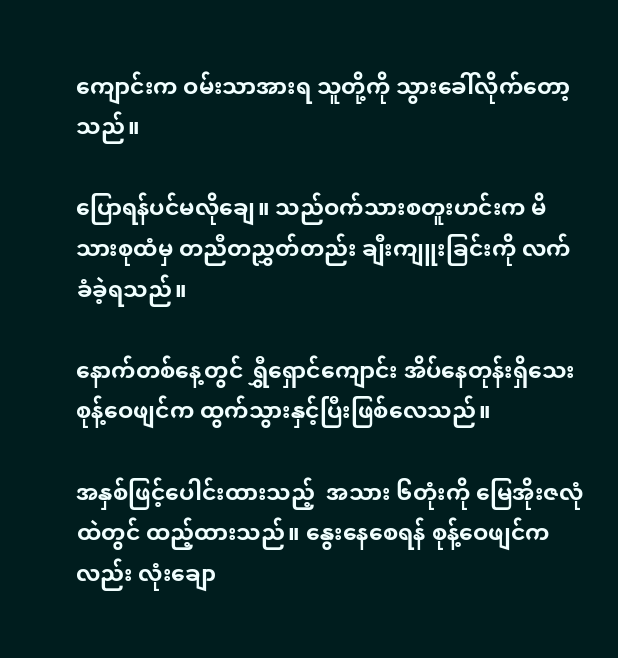ကျောင်းက ဝမ်းသာအားရ သူတို့ကို သွားခေါ်လိုက်တော့သည်။

ပြောရန်ပင်မလိုချေ။ သည်ဝက်သားစတူးဟင်းက မိသားစုထံမှ တညီတညွှတ်တည်း ချီးကျူးခြင်းကို လက်ခံခဲ့ရသည်။

နောက်တစ်နေ့တွင် ရွှီရှောင်ကျောင်း အိပ်နေတုန်းရှိသေး စုန့်ဝေဖျင်က ထွက်သွားနှင့်ပြီးဖြစ်လေသည်။

အနှစ်ဖြင့်ပေါင်းထားသည့်  အသား ၆တုံးကို မြေအိုးဇလုံထဲတွင် ထည့်ထားသည်။ နွေးနေစေရန် စုန့်ဝေဖျင်ကလည်း လုံးချော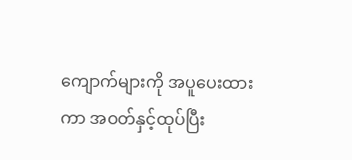ကျောက်များကို အပူပေးထားကာ အဝတ်နှင့်ထုပ်ပြီး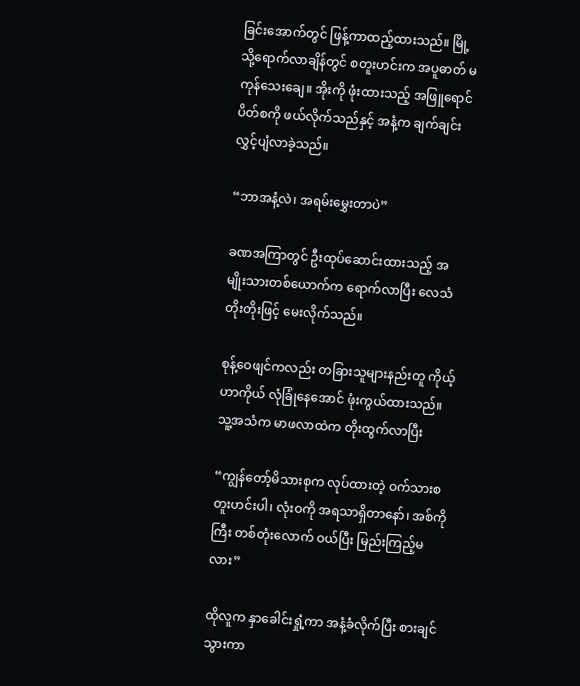ခြင်းအောက်တွင် ဖြန့်ကာထည့်ထားသည်။ မြို့သို့ရောက်လာချိန်တွင် စတူးဟင်းက အပူဓာတ် မကုန်သေးချေ။ အိုးကို ဖုံးထားသည့် အဖြူရောင်ပိတ်စကို ဖယ်လိုက်သည်နှင့် အနံ့က ချက်ချင်း လွှင့်ပျံလာခဲ့သည်။

“ဘာအနံ့လဲ၊ အရမ်းမွှေးတာပဲ”

ခဏအကြာတွင် ဦးထုပ်ဆောင်းထားသည့် အမျိုးသားတစ်ယောက်က ရောက်လာပြီး လေသံတိုးတိုးဖြင့် မေးလိုက်သည်။

စုန့်ဝေဖျင်ကလည်း တခြားသူများနည်းတူ ကိုယ့်ဟာကိုယ် လုံခြုံနေအောင် ဖုံးကွယ်ထားသည်။ သူ့အသံက မာဖလာထဲက တိုးထွက်လာပြီး

“ကျွန်တော့်မိသားစုက လုပ်ထားတဲ့ ဝက်သားစတူးဟင်းပါ၊ လုံးဝကို အရသာရှိတာနော်၊ အစ်ကိုကြီး တစ်တုံးလောက် ဝယ်ပြီး မြည်းကြည့်မလား”

ထိုလူက နှာခေါင်းရှုံ့ကာ အနံ့ခံလိုက်ပြီး စားချင်သွားကာ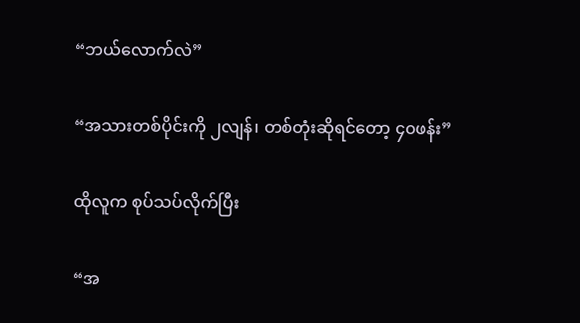“ဘယ်လောက်လဲ”

“အသားတစ်ပိုင်းကို ၂လျန်၊ တစ်တုံးဆိုရင်တော့ ၄၀ဖန်း”

ထိုလူက စုပ်သပ်လိုက်ပြီး

“အ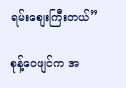ရမ်းစျေးကြီးတယ်”

စုန့်ဝေဖျင်က အ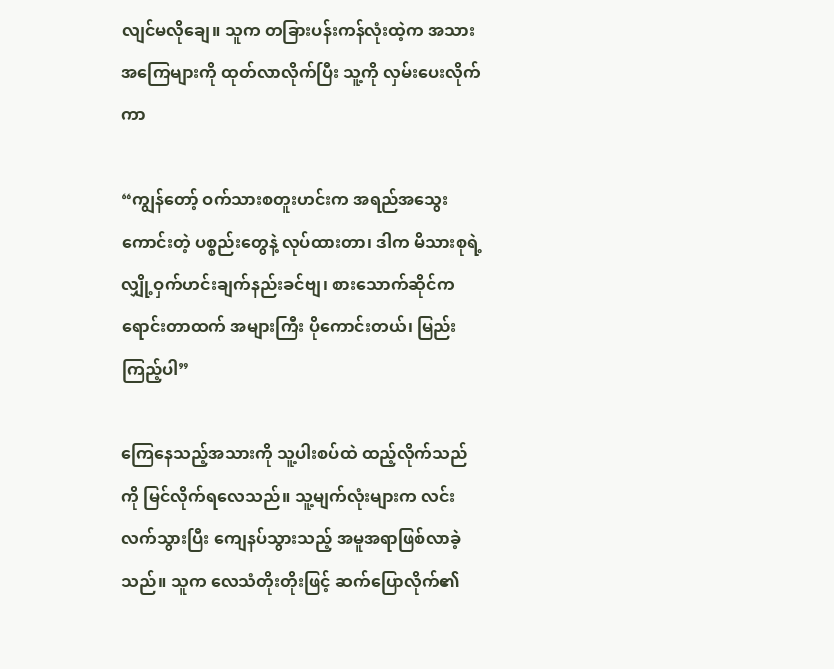လျင်မလိုချေ။ သူက တခြားပန်းကန်လုံးထဲ့က အသား အကြေများကို ထုတ်လာလိုက်ပြီး သူ့ကို လှမ်းပေးလိုက်ကာ

“ကျွန်တော့် ဝက်သားစတူးဟင်းက အရည်အသွေးကောင်းတဲ့ ပစ္စည်းတွေနဲ့ လုပ်ထားတာ၊ ဒါက မိသားစုရဲ့ လျှို့ဝှက်ဟင်းချက်နည်းခင်ဗျ၊ စားသောက်ဆိုင်က ရောင်းတာထက် အများကြီး ပိုကောင်းတယ်၊ မြည်းကြည့်ပါ”

ကြေနေသည့်အသားကို သူ့ပါးစပ်ထဲ ထည့်လိုက်သည်ကို မြင်လိုက်ရလေသည်။ သူ့မျက်လုံးများက လင်းလက်သွားပြီး ကျေနပ်သွားသည့် အမူအရာဖြစ်လာခဲ့သည်။ သူက လေသံတိုးတိုးဖြင့် ဆက်ပြောလိုက်၏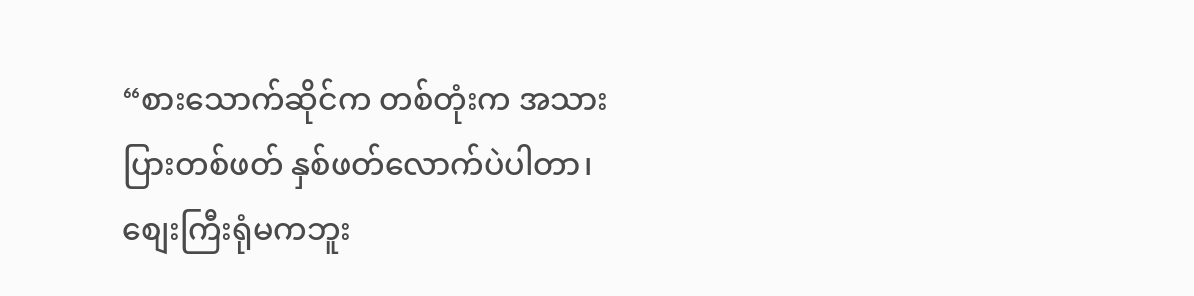“စားသောက်ဆိုင်က တစ်တုံးက အသားပြားတစ်ဖတ် နှစ်ဖတ်လောက်ပဲပါတာ၊ စျေးကြီးရုံမကဘူး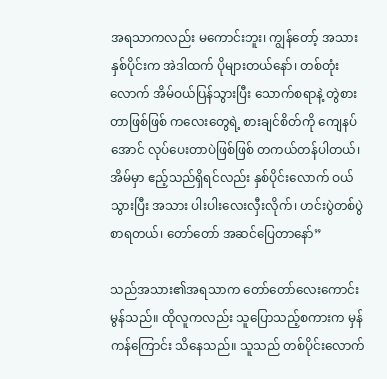အရသာကလည်း မကောင်းဘူး၊ ကျွန်တော့် အသားနှစ်ပိုင်းက အဲဒါထက် ပိုများတယ်နော်၊ တစ်တုံးလောက် အိမ်ဝယ်ပြန်သွားပြီး သောက်စရာနဲ့ တွဲစားတာဖြစ်ဖြစ် ကလေးတွေရဲ့ စားချင်စိတ်ကို ကျေနပ်အောင် လုပ်ပေးတာပဲဖြစ်ဖြစ် တကယ်တန်ပါတယ်၊ အိမ်မှာ ဧည့်သည်ရှိရင်လည်း နှစ်ပိုင်းလောက် ဝယ်သွားပြီး အသား ပါးပါးလေးလှီးလိုက်၊ ဟင်းပွဲတစ်ပွဲစာရတယ်၊ တော်တော် အဆင်ပြေတာနော်”

သည်အသား၏အရသာက တော်တော်လေးကောင်းမွန်သည်။ ထိုလူကလည်း သူပြောသည့်စကားက မှန်ကန်ကြောင်း သိနေသည်။ သူသည် တစ်ပိုင်းလောက်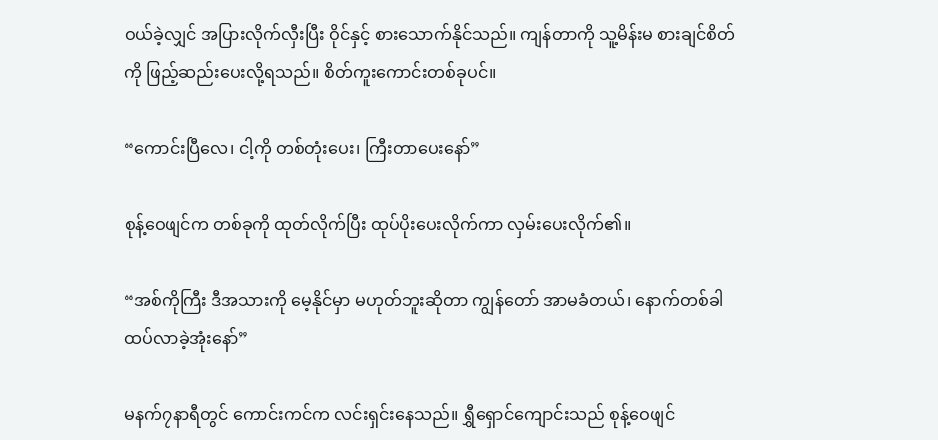ဝယ်ခဲ့လျှင် အပြားလိုက်လှီးပြီး ဝိုင်နှင့် စားသောက်နိုင်သည်။ ကျန်တာကို သူ့မိန်းမ စားချင်စိတ်ကို ဖြည့်ဆည်းပေးလို့ရသည်။ စိတ်ကူးကောင်းတစ်ခုပင်။

“ကောင်းပြီလေ၊ ငါ့ကို တစ်တုံးပေး၊ ကြီးတာပေးနော်”

စုန့်ဝေဖျင်က တစ်ခုကို ထုတ်လိုက်ပြီး ထုပ်ပိုးပေးလိုက်ကာ လှမ်းပေးလိုက်၏။

“အစ်ကိုကြီး ဒီအသားကို မေ့နိုင်မှာ မဟုတ်ဘူးဆိုတာ ကျွန်တော် အာမခံတယ်၊ နောက်တစ်ခါ ထပ်လာခဲ့အုံးနော်”

မနက်၇နာရီတွင် ကောင်းကင်က လင်းရှင်းနေသည်။ ရွှီရှောင်ကျောင်းသည် စုန့်ဝေဖျင်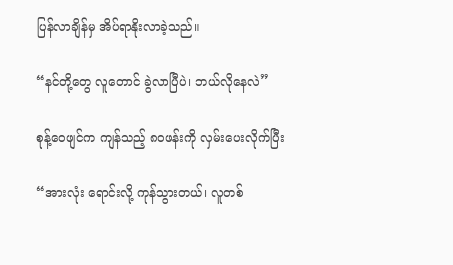ပြန်လာချိန်မှ အိပ်ရာနိုးလာခဲ့သည်။

“နင်တို့တွေ လူတောင် ခွဲလာပြီပဲ၊ ဘယ်လိုနေလဲ”

စုန့်ဝေဖျင်က ကျန်သည့် ၈၀ဖန်းကို လှမ်းပေးလိုက်ပြီး

“အားလုံး ရောင်းလို့ ကုန်သွားတယ်၊ လူတစ်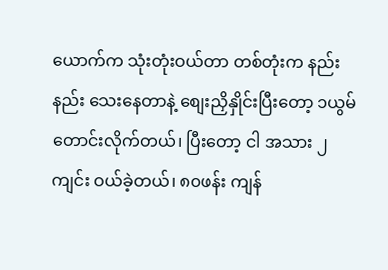ယောက်က သုံးတုံးဝယ်တာ တစ်တုံးက နည်းနည်း သေးနေတာနဲ့ စျေးညှိနှိုင်းပြီးတော့ ၁ယွမ်တောင်းလိုက်တယ်၊ ပြီးတော့ ငါ အသား ၂ကျင်း ဝယ်ခဲ့တယ်၊ ၈၀ဖန်း ကျန်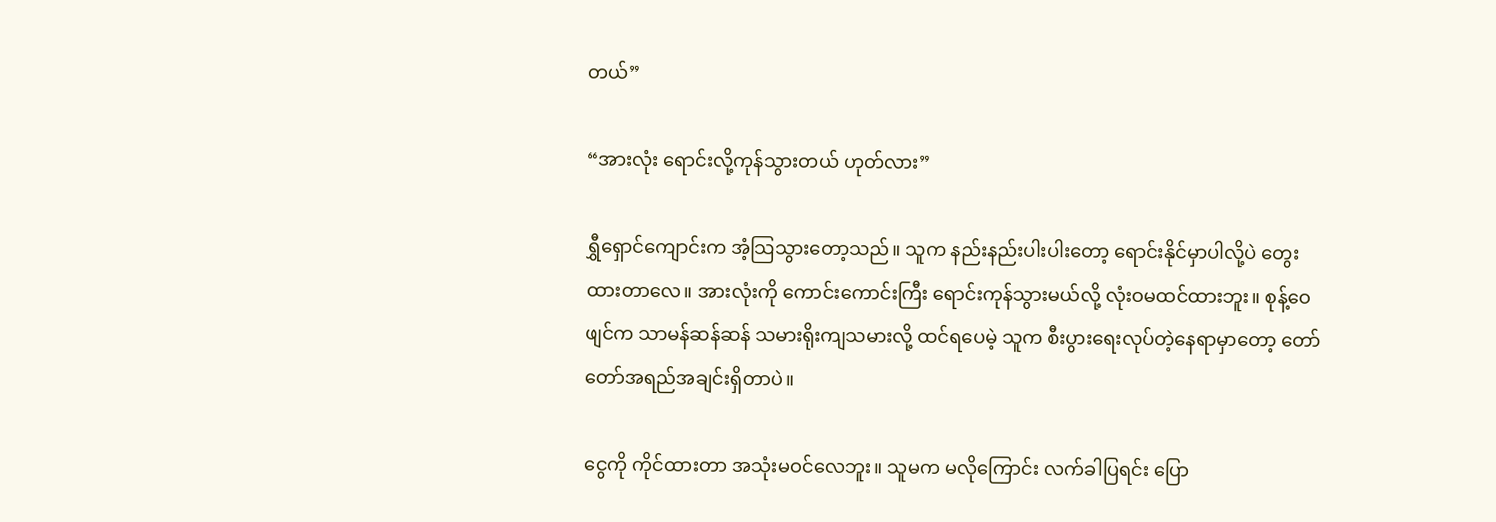တယ်”

“အားလုံး ရောင်းလို့ကုန်သွားတယ် ဟုတ်လား”

ရွှီရှောင်ကျောင်းက အံ့သြသွားတော့သည်။ သူက နည်းနည်းပါးပါးတော့ ရောင်းနိုင်မှာပါလို့ပဲ တွေးထားတာလေ။ အားလုံးကို ကောင်းကောင်းကြီး ရောင်းကုန်သွားမယ်လို့ လုံးဝမထင်ထားဘူး။ စုန့်ဝေဖျင်က သာမန်ဆန်ဆန် သမားရိုးကျသမားလို့ ထင်ရပေမဲ့ သူက စီးပွားရေးလုပ်တဲ့နေရာမှာတော့ တော်တော်အရည်အချင်းရှိတာပဲ။

ငွေကို ကိုင်ထားတာ အသုံးမဝင်လေဘူး။ သူမက မလိုကြောင်း လက်ခါပြရင်း ပြော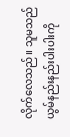လိုက်လေသည်။ သူမသည် ယွမ်နည်းနည်းပါးပါးကို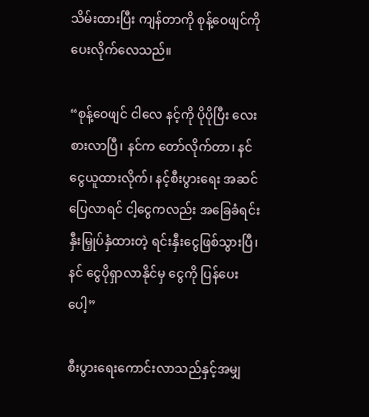သိမ်းထားပြီး ကျန်တာကို စုန့်ဝေဖျင်ကို ပေးလိုက်လေသည်။

“စုန့်ဝေဖျင် ငါလေ နင့်ကို ပိုပိုပြီး လေးစားလာပြီ၊ နင်က တော်လိုက်တာ၊ နင် ငွေယူထားလိုက်၊ နင့်စီးပွားရေး အဆင်ပြေလာရင် ငါ့ငွေကလည်း အခြေခံရင်းနှီးမြှုပ်နှံထားတဲ့ ရင်းနှီးငွေဖြစ်သွားပြီ၊ နင် ငွေပိုရှာလာနိုင်မှ ငွေကို ပြန်ပေးပေါ့”

စီးပွားရေးကောင်းလာသည်နှင့်အမျှ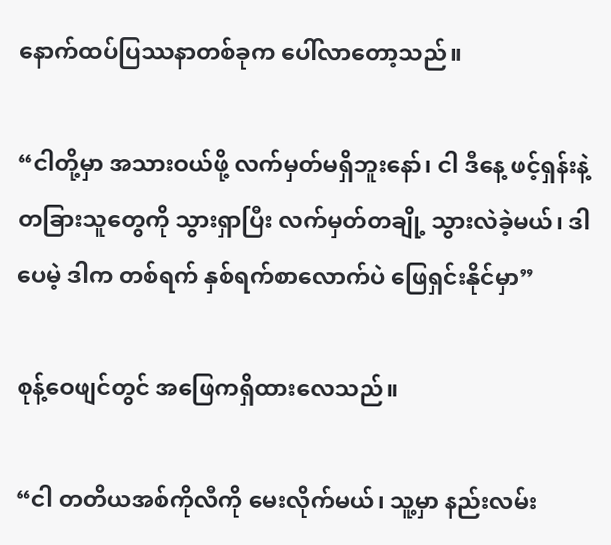နောက်ထပ်ပြဿနာတစ်ခုက ပေါ်လာတော့သည်။

“ငါတို့မှာ အသားဝယ်ဖို့ လက်မှတ်မရှိဘူးနော်၊ ငါ ဒီနေ့ ဖင့်ရှန်းနဲ့ တခြားသူတွေကို သွားရှာပြီး လက်မှတ်တချို့ သွားလဲခဲ့မယ်၊ ဒါပေမဲ့ ဒါက တစ်ရက် နှစ်ရက်စာလောက်ပဲ ဖြေရှင်းနိုင်မှာ”

စုန့်ဝေဖျင်တွင် အဖြေကရှိထားလေသည်။

“ငါ တတိယအစ်ကိုလီကို မေးလိုက်မယ်၊ သူ့မှာ နည်းလမ်း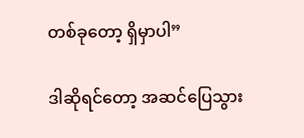တစ်ခုတော့ ရှိမှာပါ”

ဒါဆိုရင်တော့ အဆင်ပြေသွား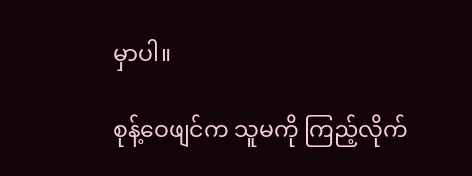မှာပါ။

စုန့်ဝေဖျင်က သူမကို ကြည့်လိုက်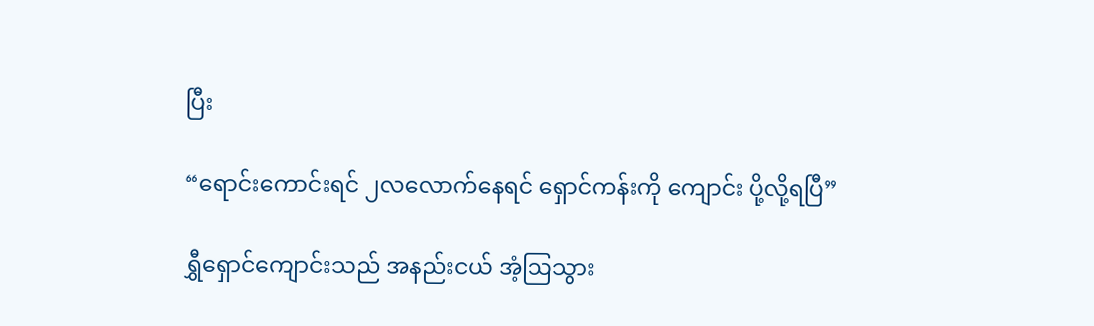ပြီး

“ရောင်းကောင်းရင် ၂လလောက်နေရင် ရှောင်ကန်းကို ကျောင်း ပို့လို့ရပြီ”

ရွှီရှောင်ကျောင်းသည် အနည်းငယ် အံ့ဩသွား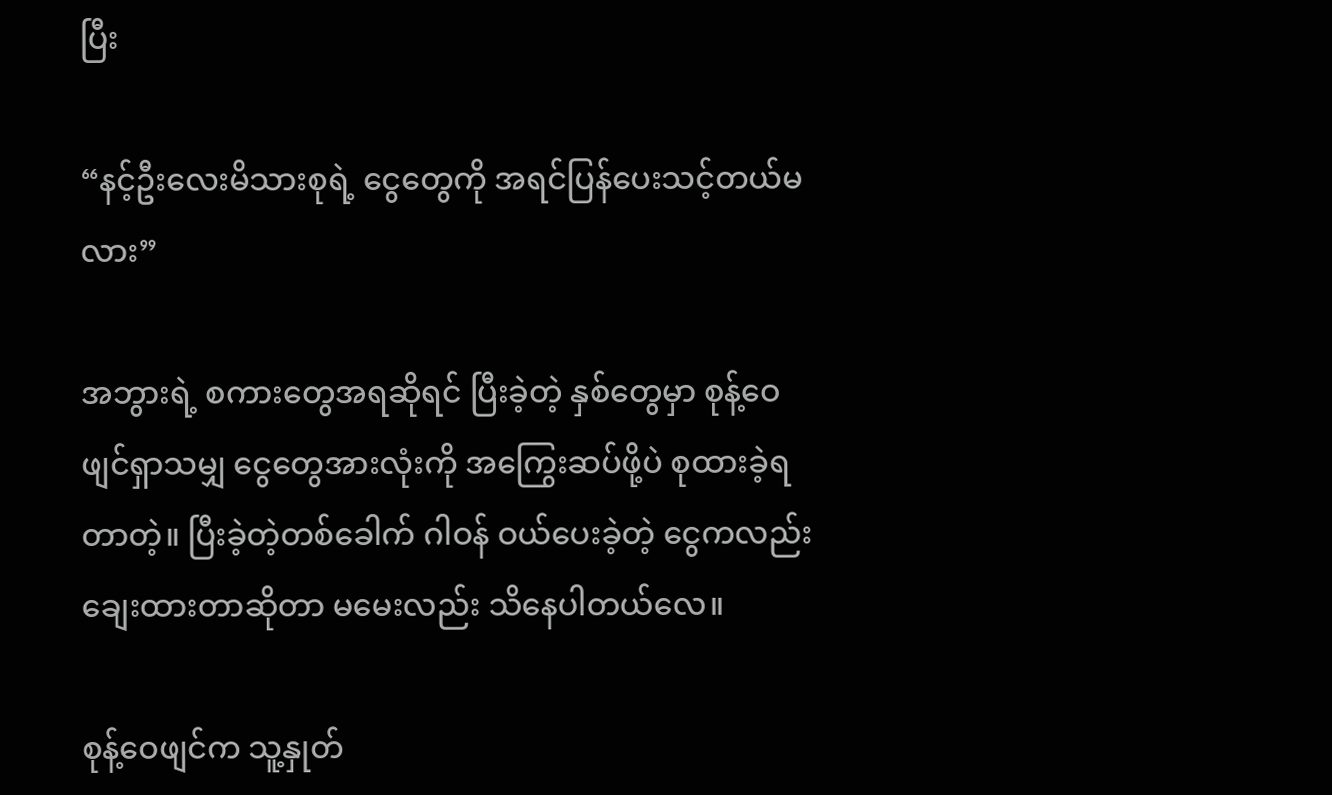ပြီး

“နင့်ဦးလေးမိသားစုရဲ့ ငွေတွေကို အရင်ပြန်ပေးသင့်တယ်မလား”

အဘွားရဲ့ စကားတွေအရဆိုရင် ပြီးခဲ့တဲ့ နှစ်တွေမှာ စုန့်ဝေဖျင်ရှာသမျှ ငွေတွေအားလုံးကို အကြွေးဆပ်ဖို့ပဲ စုထားခဲ့ရတာတဲ့။ ပြီးခဲ့တဲ့တစ်ခေါက် ဂါဝန် ဝယ်ပေးခဲ့တဲ့ ငွေကလည်း ချေးထားတာဆိုတာ မမေးလည်း သိနေပါတယ်လေ။

စုန့်ဝေဖျင်က သူ့နှုတ်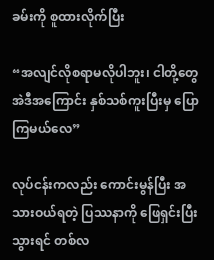ခမ်းကို စူထားလိုက်ပြီး

“အလျင်လိုစရာမလိုပါဘူး၊ ငါတို့တွေ အဲဒီအကြောင်း နှစ်သစ်ကူးပြီးမှ ပြောကြမယ်လေ”

လုပ်ငန်းကလည်း ကောင်းမွန်ပြီး အသားဝယ်ရတဲ့ ပြဿနာကို ဖြေရှင်းပြီးသွားရင် တစ်လ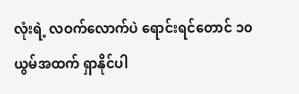လုံးရဲ့ လဝက်လောက်ပဲ ရောင်းရင်တောင် ၁၀ယွမ်အထက် ရှာနိုင်ပါ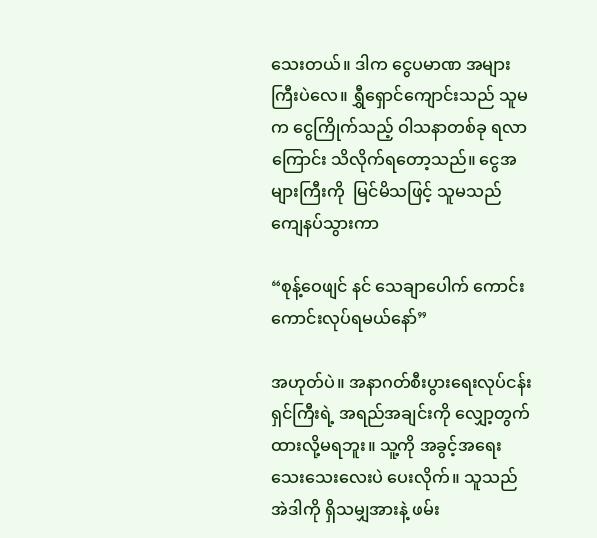သေးတယ်။ ဒါက ငွေပမာဏ အများကြီးပဲလေ။ ရွှီရှောင်ကျောင်းသည် သူမက ငွေကြိုက်သည့် ဝါသနာတစ်ခု ရလာကြောင်း သိလိုက်ရတော့သည်။ ငွေအများကြီးကို  မြင်မိသဖြင့် သူမသည် ကျေနပ်သွားကာ

“စုန့်ဝေဖျင် နင် သေချာပေါက် ကောင်းကောင်းလုပ်ရမယ်နော်”

အဟုတ်ပဲ။ အနာဂတ်စီးပွားရေးလုပ်ငန်းရှင်ကြီးရဲ့ အရည်အချင်းကို လျှော့တွက်ထားလို့မရဘူး။ သူ့ကို အခွင့်အရေးသေးသေးလေးပဲ ပေးလိုက်။ သူသည်  အဲဒါကို ရှိသမျှအားနဲ့ ဖမ်း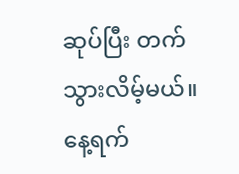ဆုပ်ပြီး တက်သွားလိမ့်မယ်။ နေ့ရက်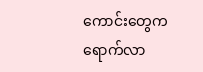ကောင်းတွေက ရောက်လာ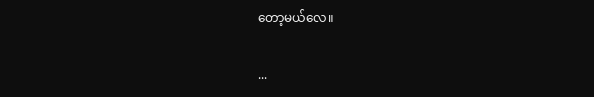တော့မယ်လေ။

...